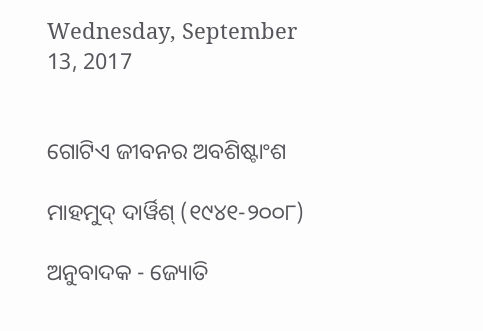Wednesday, September 13, 2017


ଗୋଟିଏ ଜୀବନର ଅବଶିଷ୍ଟାଂଶ

ମାହମୁଦ୍ ଦାର୍ୱିଶ୍ (୧୯୪୧-୨୦୦୮)

ଅନୁବାଦକ - ଜ୍ୟୋତି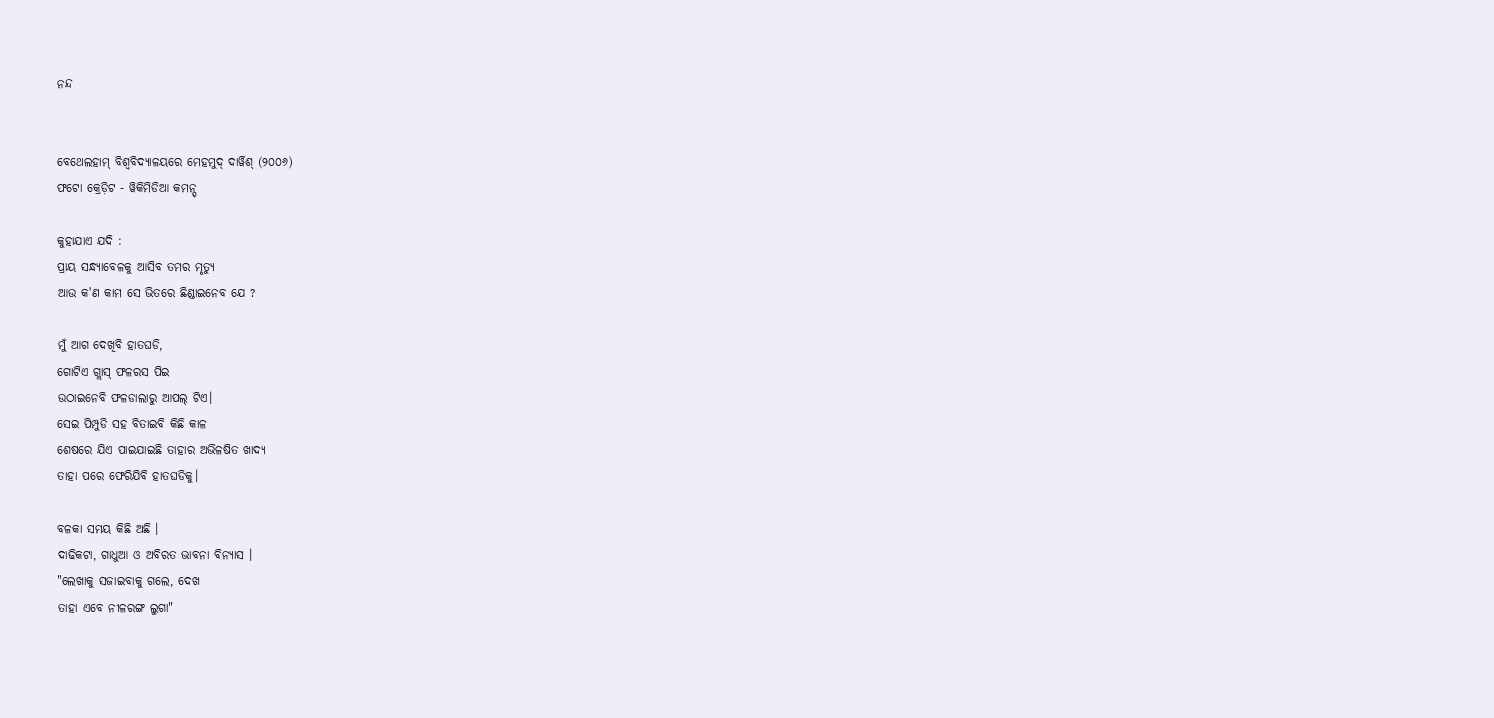ନନ୍ଦ


ବେଥେଲହାମ୍ ବିଶ୍ୱବିଦ୍ୟାଳୟରେ ମେହମୁଦ୍ ଦାର୍ୱିଶ୍ (୨୦୦୬)
ଫଟୋ କ୍ରେଡ଼ିଟ - ୱିକିମିଡିଆ କମନ୍ସ୍

କୁହାଯାଏ ଯଦି :
ପ୍ରାୟ ସନ୍ଧ୍ୟାବେଳକୁ ଆସିବ ତମର ମୃତ୍ୟୁ
ଆଉ କ'ଣ କାମ ସେ ଭିତରେ ଛିଣ୍ଡାଇନେବ ଯେ ?

ମୁଁ ଆଗ ଦେଖିବି ହାତଘଡି,
ଗୋଟିଏ ଗ୍ଲାସ୍ ଫଳରସ ପିଇ
ଉଠାଇନେବି ଫଳଡାଲାରୁ ଆପଲ୍ ଟିଏ।
ସେଇ ପିମ୍ପୁଡି ସହ ବିତାଇବି କିଛି କାଳ
ଶେଷରେ ଯିଏ ପାଇଯାଇଛି ତାହାର ଅଭିଳଷିତ ଖାଦ୍ୟ
ତାହା ପରେ ଫେରିଯିବି ହାତଘଡିକୁ।

ବଳକା ସମୟ କିଛି ଅଛି ।
ଦାଢିକଟା, ଗାଧୁଆ ଓ ଅବିରତ ଭାବନା ବିନ୍ୟାସ ।
"ଲେଖାକୁ ସଜାଇବାକୁ ଗଲେ, ଦେଖ
ତାହା ଏବେ ନୀଳରଙ୍ଗ ଲୁଗା"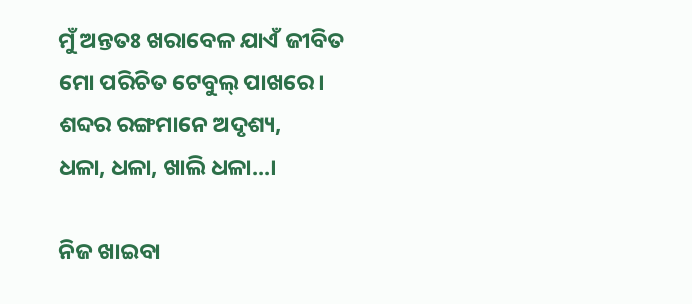ମୁଁ ଅନ୍ତତଃ ଖରାବେଳ ଯାଏଁ ଜୀବିତ
ମୋ ପରିଚିତ ଟେବୁଲ୍ ପାଖରେ।
ଶବ୍ଦର ରଙ୍ଗମାନେ ଅଦୃଶ୍ୟ,
ଧଳା, ଧଳା, ଖାଲି ଧଳା...।

ନିଜ ଖାଇବା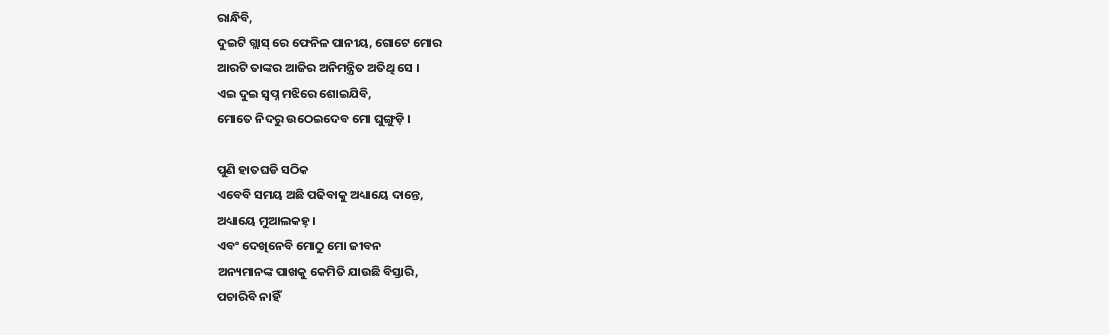ରାନ୍ଧିବି,
ଦୁଇଟି ଗ୍ଲାସ୍ ରେ ଫେନିଳ ପାନୀୟ, ଗୋଟେ ମୋର
ଆରଟି ତାଙ୍କର ଆଜିର ଅନିମନ୍ତ୍ରିତ ଅତିଥି ସେ ।
ଏଇ ଦୁଇ ସ୍ୱପ୍ନ ମଝିରେ ଶୋଇଯିବି,
ମୋତେ ନିଦରୁ ଉଠେଇଦେବ ମୋ ଘୁଙ୍ଗୁଡ଼ି ।

ପୁଣି ହାତଘଡି ସଠିକ
ଏବେବି ସମୟ ଅଛି ପଢିବାକୁ ଅଧ୍ୟାୟେ ଦାନ୍ତେ,
ଅଧ୍ୟାୟେ ମୁଆଲକହ୍ ।
ଏବଂ ଦେଖିନେବି ମୋଠୁ ମୋ ଜୀବନ
ଅନ୍ୟମାନଙ୍କ ପାଖକୁ କେମିତି ଯାଉଛି ବିସ୍ତାରି,
ପଚାରିବି ନାହିଁ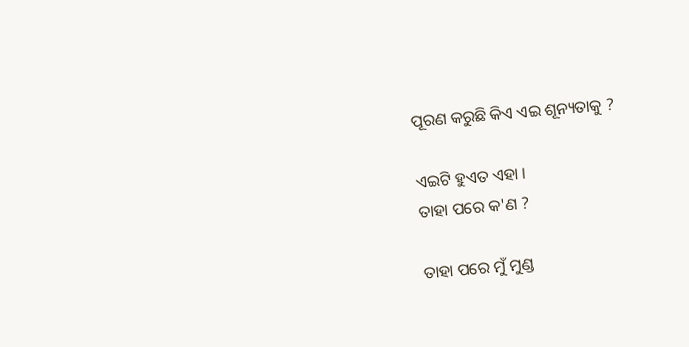ପୂରଣ କରୁଛି କିଏ ଏଇ ଶୂନ୍ୟତାକୁ ?

ଏଇଟି ହୁଏତ ଏହା ।
ତାହା ପରେ କ'ଣ ?

ତାହା ପରେ ମୁଁ ମୁଣ୍ଡ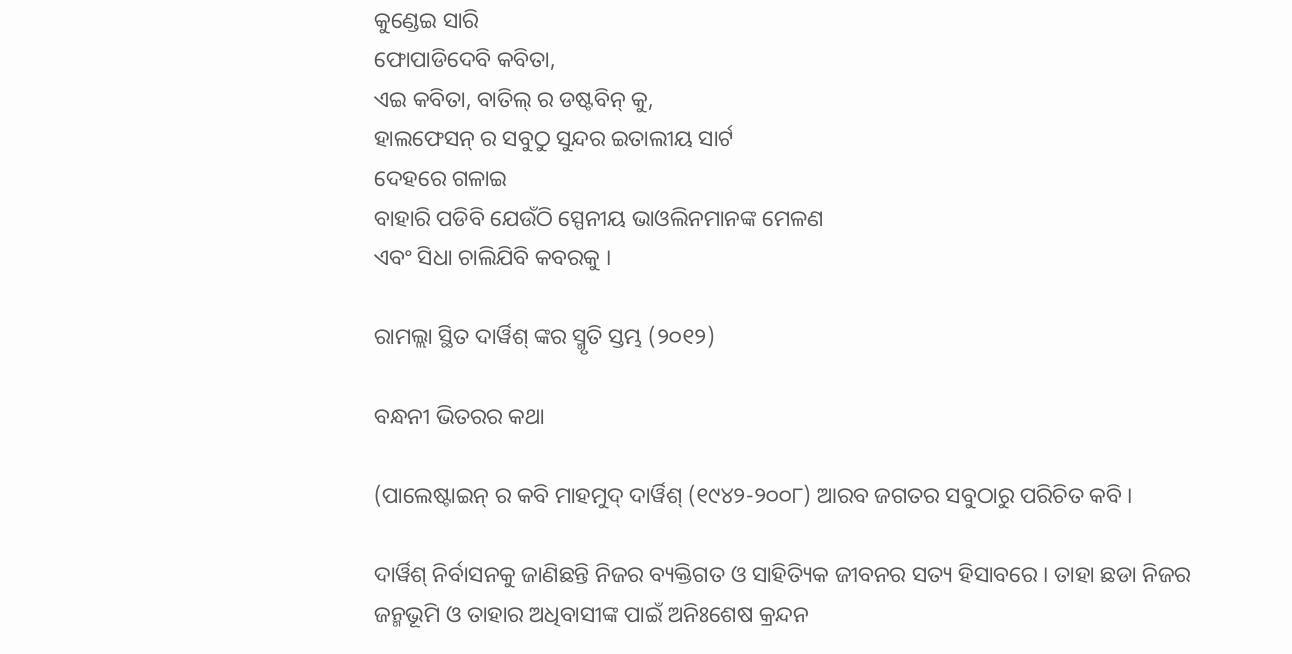କୁଣ୍ଡେଇ ସାରି
ଫୋପାଡିଦେବି କବିତା,
ଏଇ କବିତା, ବାତିଲ୍ ର ଡଷ୍ଟବିନ୍ କୁ,
ହାଲଫେସନ୍ ର ସବୁଠୁ ସୁନ୍ଦର ଇତାଲୀୟ ସାର୍ଟ
ଦେହରେ ଗଳାଇ
ବାହାରି ପଡିବି ଯେଉଁଠି ସ୍ପେନୀୟ ଭାଓଲିନମାନଙ୍କ ମେଳଣ
ଏବଂ ସିଧା ଚାଲିଯିବି କବରକୁ ।

ରାମଲ୍ଲା ସ୍ଥିତ ଦାର୍ୱିଶ୍ ଙ୍କର ସ୍ମୃତି ସ୍ତମ୍ଭ (୨୦୧୨)

ବନ୍ଧନୀ ଭିତରର କଥା

(ପାଲେଷ୍ଟାଇନ୍ ର କବି ମାହମୁଦ୍ ଦାର୍ୱିଶ୍ (୧୯୪୨-୨୦୦୮) ଆରବ ଜଗତର ସବୁଠାରୁ ପରିଚିତ କବି ।

ଦାର୍ୱିଶ୍ ନିର୍ବାସନକୁ ଜାଣିଛନ୍ତି ନିଜର ବ୍ୟକ୍ତିଗତ ଓ ସାହିତ୍ୟିକ ଜୀବନର ସତ୍ୟ ହିସାବରେ । ତାହା ଛଡା ନିଜର ଜନ୍ମଭୂମି ଓ ତାହାର ଅଧିବାସୀଙ୍କ ପାଇଁ ଅନିଃଶେଷ କ୍ରନ୍ଦନ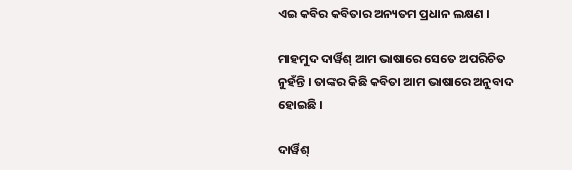ଏଇ କବିର କବିତାର ଅନ୍ୟତମ ପ୍ରଧାନ ଲକ୍ଷଣ ।

ମାହମୁଦ ଦାର୍ୱିଶ୍ ଆମ ଭାଷାରେ ସେତେ ଅପରିଚିତ ନୁହଁନ୍ତି । ତାଙ୍କର କିଛି କବିତା ଆମ ଭାଷାରେ ଅନୁବାଦ ହୋଇଛି ।

ଦାର୍ୱିଶ୍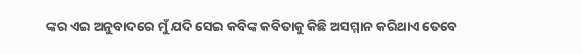ଙ୍କର ଏଇ ଅନୁବାଦରେ ମୁଁ ଯଦି ସେଇ କବିଙ୍କ କବିତାକୁ କିଛି ଅସମ୍ମାନ କରିଥାଏ ତେବେ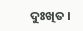ଦୁଃଖିତ ।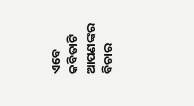ଏବେ କବିତାଟି ଆପଣଙ୍କର ବିଚାର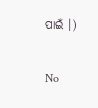ପାଇଁ ।)

No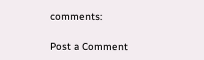comments:

Post a Comment